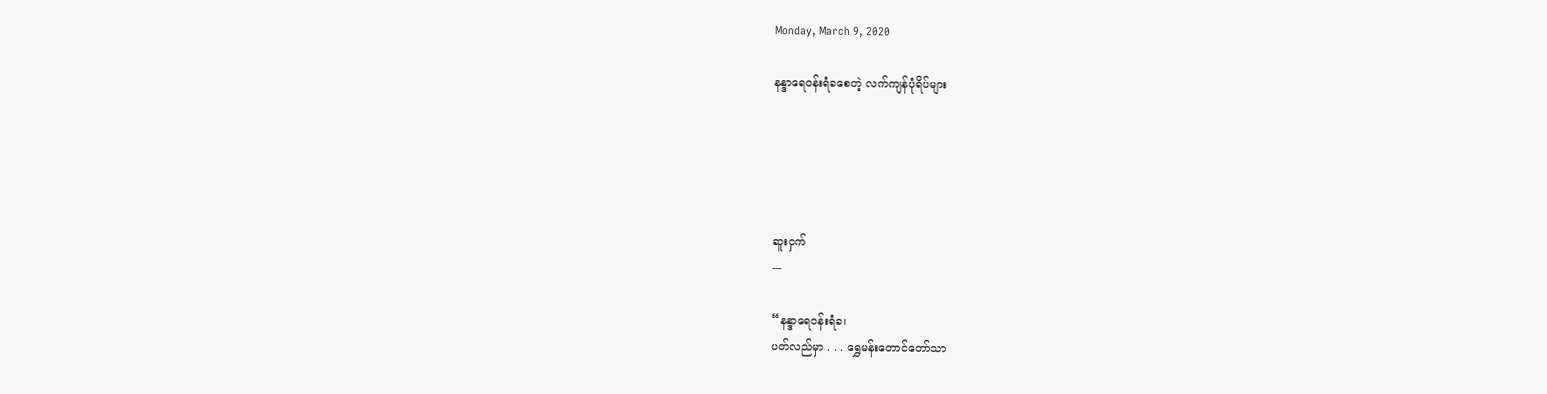Monday, March 9, 2020

နန္ဒာရေဝန်းရံခစေတဲ့ လက်ကျန်ပုံရိပ်များ





ဆူးငှက်
---

“နန္ဒာရေဝန်းရံခ၊
ပတ်လည်မှာ . . . ရွှေမန်းတောင်တော်သာ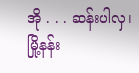အို . . . ဆန်းပါလှ၊
မြို့နန်း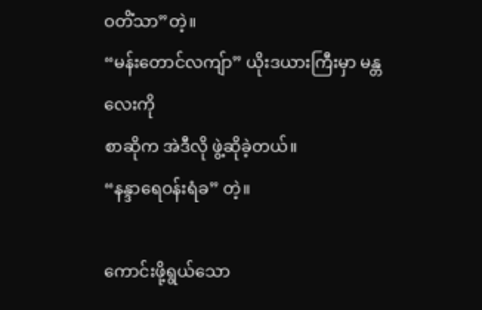ဝတိံသာ”တဲ့။
“မန်းတောင်လကျ်ာ” ယိုးဒယားကြီးမှာ မန္တလေးကို
စာဆိုက အဲဒီလို ဖွဲ့ဆိုခဲ့တယ်။
“နန္ဒာရေဝန်းရံခ” တဲ့။

ကောင်းဖို့ရွယ်သော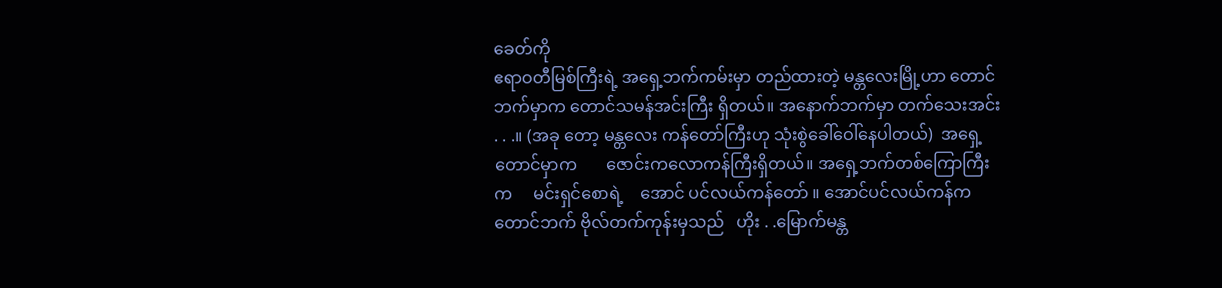ခေတ်ကို
ဧရာဝတီမြစ်ကြီးရဲ့ အရှေ့ဘက်ကမ်းမှာ တည်ထားတဲ့ မန္တလေးမြို့ဟာ တောင်ဘက်မှာက တောင်သမန်အင်းကြီး ရှိတယ်။ အနောက်ဘက်မှာ တက်သေးအင်း . . .။ (အခု တော့ မန္တလေး ကန်တော်ကြီးဟု သုံးစွဲခေါ်ဝေါ်နေပါတယ်)  အရှေ့တောင်မှာက       ဇောင်းကလောကန်ကြီးရှိတယ်။ အရှေ့ဘက်တစ်ကြောကြီးက     မင်းရှင်စောရဲ့    အောင် ပင်လယ်ကန်တော် ။ အောင်ပင်လယ်ကန်က တောင်ဘက် ဗိုလ်တက်ကုန်းမှသည်   ဟိုး . .မြောက်မန္တ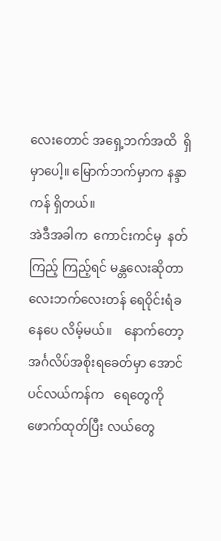လေးတောင် အရှေ့ဘက်အထိ  ရှိမှာပေါ့။ မြောက်ဘက်မှာက နန္ဒာကန် ရှိတယ်။
အဲဒီအခါက  ကောင်းကင်မှ  နတ်ကြည့် ကြည့်ရင် မန္တလေးဆိုတာ လေးဘက်လေးတန် ရေဝိုင်းရံခနေပေ လိမ့်မယ်။    နောက်တော့    အင်္ဂလိပ်အစိုးရခေတ်မှာ အောင်ပင်လယ်ကန်က   ရေတွေကို   ဖောက်ထုတ်ပြီး လယ်တွေ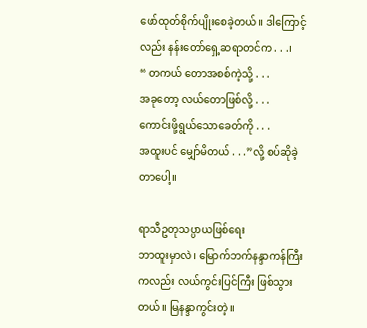ဖော်ထုတ်စိုက်ပျိုးစေခဲ့တယ်။ ဒါကြောင့်လည်း နန်းတော်ရှေ့ဆရာတင်က . . .၊
“ တကယ် တောအစစ်ကဲ့သို့ . . .
အခုတော့ လယ်တောဖြစ်လို့ . . .
ကောင်းဖို့ရွယ်သောခေတ်ကို . . .
အထူးပင် မျှော်မိတယ် . . .”လို့ စပ်ဆိုခဲ့တာပေါ့။

ရာသီဥတုသပ္ပာယဖြစ်ရေး
ဘာထူးမှာလဲ၊ မြောက်ဘက်နန္ဒာကန်ကြီးကလည်း လယ်ကွင်းပြင်ကြီး ဖြစ်သွားတယ်။ မြနန္ဒာကွင်းတဲ့။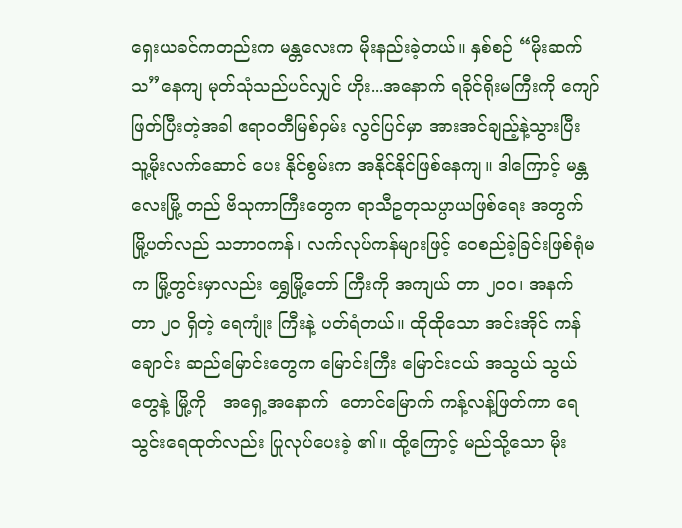ရှေးယခင်ကတည်းက မန္တလေးက မိုးနည်းခဲ့တယ်။ နှစ်စဉ် “မိုးဆက်သ”နေကျ မုတ်သုံသည်ပင်လျှင် ဟိုး...အနောက် ရခိုင်ရိုးမကြီးကို ကျော်ဖြတ်ပြီးတဲ့အခါ ဧရာဝတီမြစ်ဝှမ်း လွင်ပြင်မှာ အားအင်ချည့်နဲ့သွားပြီး သူ့မိုးလက်ဆောင် ပေး နိုင်စွမ်းက အနိုင်နိုင်ဖြစ်နေကျ။ ဒါကြောင့် မန္တလေးမြို့ တည် ဗိသုကာကြီးတွေက ရာသီဥတုသပ္ပာယဖြစ်ရေး အတွက် မြို့ပတ်လည် သဘာဝကန်၊ လက်လုပ်ကန်များဖြင့် ဝေစည်ခဲ့ခြင်းဖြစ်ရုံမက မြို့တွင်းမှာလည်း ရွှေမြို့တော် ကြီးကို အကျယ် တာ ၂၀ဝ၊ အနက် တာ ၂ဝ ရှိတဲ့ ရေကျုံး ကြီးနဲ့ ပတ်ရံတယ်။ ထိုထိုသော အင်းအိုင် ကန်ချောင်း ဆည်မြောင်းတွေက မြောင်းကြီး မြောင်းငယ် အသွယ် သွယ်တွေနဲ့ မြို့ကို   အရှေ့အနောက်  တောင်မြောက် ကန့်လန့်ဖြတ်ကာ ရေသွင်းရေထုတ်လည်း ပြုလုပ်ပေးခဲ့ ၏။ ထို့ကြောင့် မည်သို့သော မိုး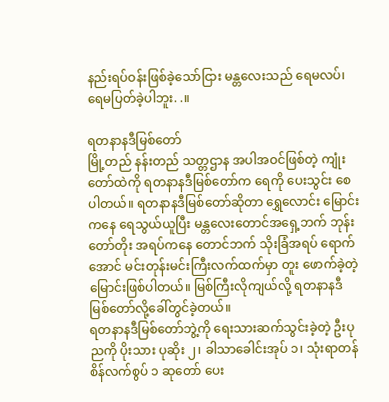နည်းရပ်ဝန်းဖြစ်ခဲ့သော်ငြား မန္တလေးသည် ရေမလပ်၊ ရေမပြတ်ခဲ့ပါဘူး. .။

ရတနာနဒီမြစ်တော်
မြို့တည် နန်းတည် သတ္တဌာန အပါအဝင်ဖြစ်တဲ့ ကျုံးတော်ထဲကို ရတနာနဒီမြစ်တော်က ရေကို ပေးသွင်း စေပါတယ်။ ရတနာနဒီမြစ်တော်ဆိုတာ ရွှေလောင်း မြောင်းကနေ ရေသွယ်ယူပြီး မန္တလေးတောင်အရှေ့ဘက် ဘုန်းတော်တိုး အရပ်ကနေ တောင်ဘက် သိုးခြံအရပ် ရောက်အောင် မင်းတုန်းမင်းကြီးလက်ထက်မှာ တူး ဖောက်ခဲ့တဲ့ မြောင်းဖြစ်ပါတယ်။ မြစ်ကြီးလိုကျယ်လို့ ရတနာနဒီမြစ်တော်လို့ခေါ်တွင်ခဲ့တယ်။
ရတနာနဒီမြစ်တော်ဘွဲ့ကို ရေးသားဆက်သွင်းခဲ့တဲ့ ဦးပုညကို ပိုးသား ပုဆိုး ၂၊ ခါသာခေါင်းအုပ် ၁၊ သုံးရာတန် စိန်လက်စွပ် ၁ ဆုတော် ပေး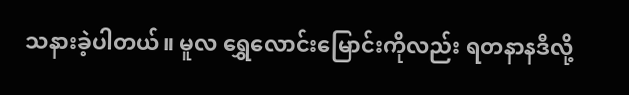သနားခဲ့ပါတယ်။ မူလ ရွှေလောင်းမြောင်းကိုလည်း ရတနာနဒီလို့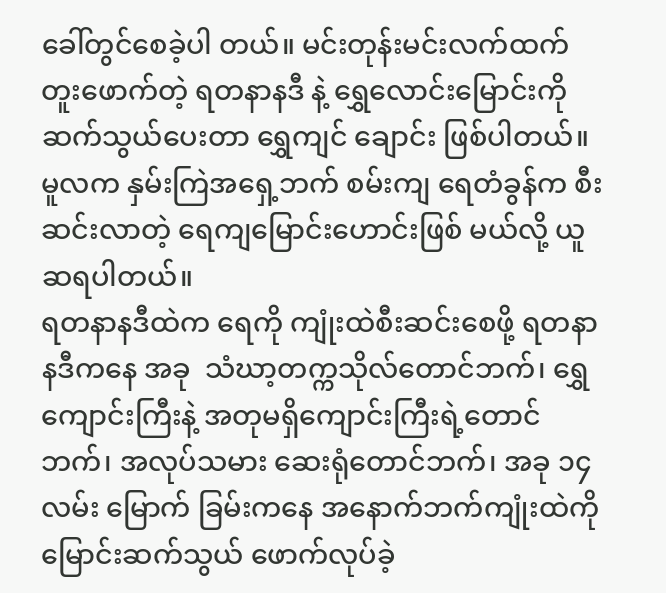ခေါ်တွင်စေခဲ့ပါ တယ်။ မင်းတုန်းမင်းလက်ထက် တူးဖောက်တဲ့ ရတနာနဒီ နဲ့ ရွှေလောင်းမြောင်းကို ဆက်သွယ်ပေးတာ ရွှေကျင် ချောင်း ဖြစ်ပါတယ်။ မူလက နှမ်းကြဲအရှေ့ဘက် စမ်းကျ ရေတံခွန်က စီးဆင်းလာတဲ့ ရေကျမြောင်းဟောင်းဖြစ် မယ်လို့ ယူဆရပါတယ်။
ရတနာနဒီထဲက ရေကို ကျုံးထဲစီးဆင်းစေဖို့ ရတနာ နဒီကနေ အခု  သံဃာ့တက္ကသိုလ်တောင်ဘက်၊ ရွှေ ကျောင်းကြီးနဲ့ အတုမရှိကျောင်းကြီးရဲ့တောင်ဘက်၊ အလုပ်သမား ဆေးရုံတောင်ဘက်၊ အခု ၁၄ လမ်း မြောက် ခြမ်းကနေ အနောက်ဘက်ကျုံးထဲကို မြောင်းဆက်သွယ် ဖောက်လုပ်ခဲ့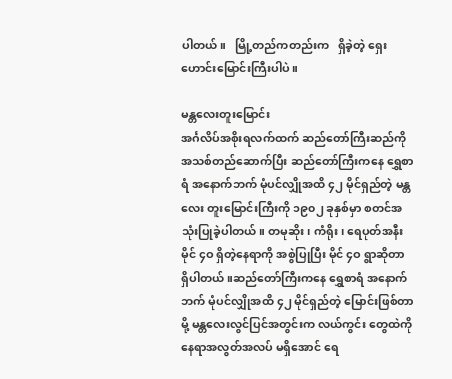ပါတယ်။   မြို့တည်ကတည်းက   ရှိခဲ့တဲ့ ရှေးဟောင်းမြောင်းကြီးပါပဲ။

မန္တလေးတူးမြောင်း
အင်္ဂလိပ်အစိုးရလက်ထက် ဆည်တော်ကြီးဆည်ကို အသစ်တည်ဆောက်ပြီး ဆည်တော်ကြီးကနေ ရွှေစာရံ အနောက်ဘက် မုံပင်လျှိုအထိ ၄၂ မိုင်ရှည်တဲ့ မန္တလေး တူးမြောင်းကြီးကို ၁၉၀၂ ခုနှစ်မှာ စတင်အသုံးပြုခဲ့ပါတယ်။ တမုဆိုး၊ ကံရိုး၊ ရေပုတ်အနီး မိုင် ၄ဝ ရှိတဲ့နေရာကို အစွဲပြုပြီး မိုင် ၄ဝ ရွာဆိုတာ ရှိပါတယ်။ဆည်တော်ကြီးကနေ ရွှေစာရံ အနောက်ဘက် မုံပင်လျှိုအထိ ၄၂ မိုင်ရှည်တဲ့ မြောင်းဖြစ်တာမို့ မန္တလေးလွင်ပြင်အတွင်းက လယ်ကွင်း တွေထဲကို နေရာအလွတ်အလပ် မရှိအောင် ရေ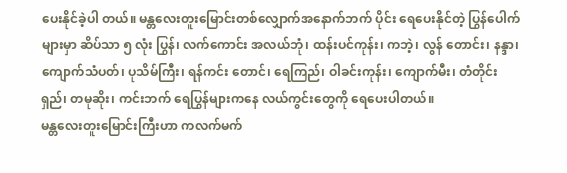ပေးနိုင်ခဲ့ပါ တယ်။ မန္တလေးတူးမြောင်းတစ်လျှောက်အနောက်ဘက် ပိုင်း ရေပေးနိုင်တဲ့ ပြွန်ပေါက်များမှာ ဆိပ်သာ ၅ လုံး ပြွန်၊ လက်ကောင်း အလယ်ဘုံ၊ ထန်းပင်ကုန်း၊ ကဘဲ့၊ လွန် တောင်း၊ နန္ဒာ၊ ကျောက်သံပတ်၊ ပုသိမ်ကြီး၊ ရန်ကင်း တောင်၊ ရေကြည်၊ ဝါခင်းကုန်း၊ ကျောက်မီး၊ တံတိုင်းရှည်၊ တမုဆိုး၊ ကင်းဘက် ရေပြွန်များကနေ လယ်ကွင်းတွေကို ရေပေးပါတယ်။
မန္တလေးတူးမြောင်းကြီးဟာ ကလက်မက်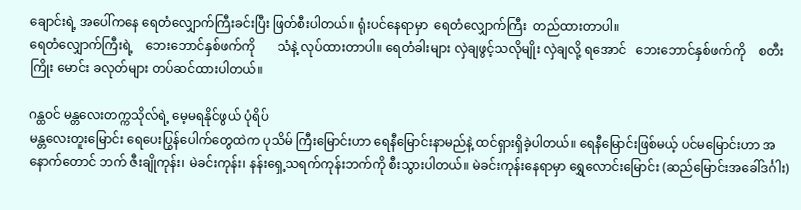ချောင်းရဲ့ အပေါ်ကနေ ရေတံလျှောက်ကြီးခင်းပြီး ဖြတ်စီးပါတယ်။ ရုံးပင်နေရာမှာ  ရေတံလျှောက်ကြီး  တည်ထားတာပါ။
ရေတံလျှောက်ကြီးရဲ့    ဘေးဘောင်နှစ်ဖက်ကို       သံနဲ့ လုပ်ထားတာပါ။ ရေတံခါးများ လှဲချဖွင့်သလိုမျိုး လှဲချလို့ ရအောင်   ဘေးဘောင်နှစ်ဖက်ကို    စတီးကြိုး မောင်း ခလုတ်များ တပ်ဆင်ထားပါတယ်။

ဂန္ထဝင် မန္တလေးတက္ကသိုလ်ရဲ့ မေ့မရနိုင်ဖွယ် ပုံရိပ်
မန္တလေးတူးမြောင်း ရေပေးပြွန်ပေါက်တွေထဲက ပုသိမ် ကြီးမြောင်းဟာ ရေနီမြောင်းနာမည်နဲ့ ထင်ရှားရှိခဲ့ပါတယ်။ ရေနီမြောင်းဖြစ်မယ့် ပင်မမြောင်းဟာ အနောက်တောင် ဘက် ဇီးချိုကုန်း၊ မဲခင်းကုန်း၊ နန်းရှေ့သရက်ကုန်းဘက်ကို စီးသွားပါတယ်။ မဲခင်းကုန်းနေရာမှာ ရွှေလောင်းမြောင်း (ဆည်မြောင်းအခေါ်ဒင်္ဂါး)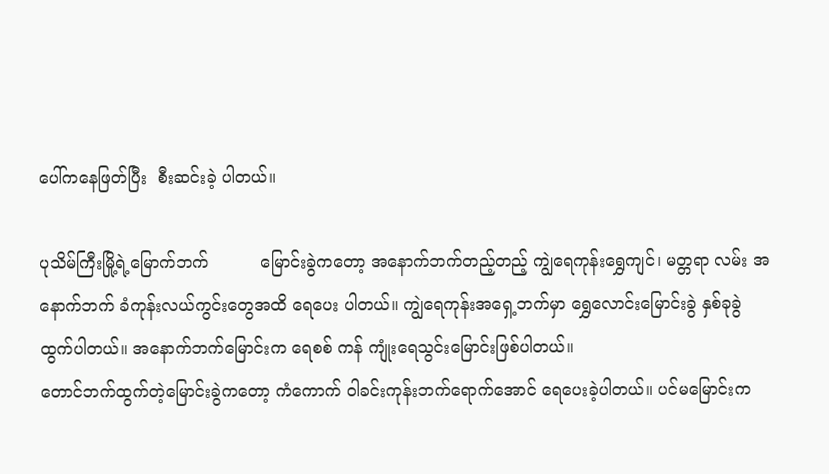ပေါ်ကနေဖြတ်ပြီး  စီးဆင်းခဲ့ ပါတယ်။

ပုသိမ်ကြီးမြို့ရဲ့မြောက်ဘက်          မြောင်းခွဲကတော့ အနောက်ဘက်တည့်တည့် ကျွဲရေကုန်းရွှေကျင်၊ မတ္တရာ လမ်း အနောက်ဘက် ခံကုန်းလယ်ကွင်းတွေအထိ ရေပေး ပါတယ်။ ကျွဲရေကုန်းအရှေ့ဘက်မှာ ရွှေလောင်းမြောင်းခွဲ နှစ်ခုခွဲထွက်ပါတယ်။ အနောက်ဘက်မြောင်းက ရေစစ် ကန် ကျုံးရေသွင်းမြောင်းဖြစ်ပါတယ်။
တောင်ဘက်ထွက်တဲ့မြောင်းခွဲကတော့ ကံကောက် ဝါခင်းကုန်းဘက်ရောက်အောင် ရေပေးခဲ့ပါတယ်။ ပင်မမြောင်းက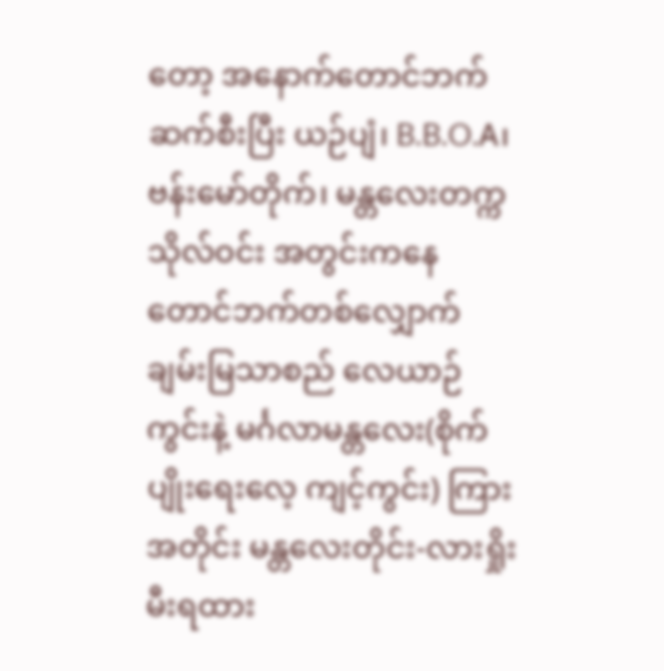တော့ အနောက်တောင်ဘက်ဆက်စီးပြီး ယဉ်ပျံ၊ B.B.O.A၊ ဗန်းမော်တိုက်၊ မန္တလေးတက္ကသိုလ်ဝင်း အတွင်းကနေ တောင်ဘက်တစ်လျှောက် ချမ်းမြသာစည် လေယာဉ်ကွင်းနဲ့ မင်္ဂလာမန္တလေး(စိုက်ပျိုးရေးလေ့ ကျင့်ကွင်း) ကြားအတိုင်း မန္တလေးတိုင်း-လားရှိုးမီးရထား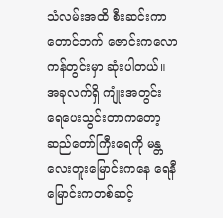သံလမ်းအထိ စီးဆင်းကာ တောင်ဘက် ဇောင်းကလော ကန်တွင်းမှာ ဆုံးပါတယ်။
အခုလက်ရှိ ကျုံးအတွင်း ရေပေးသွင်းတာကတော့ ဆည်တော်ကြီးရေကို မန္တလေးတူးမြောင်းကနေ ရေနီ မြောင်းကတစ်ဆင့်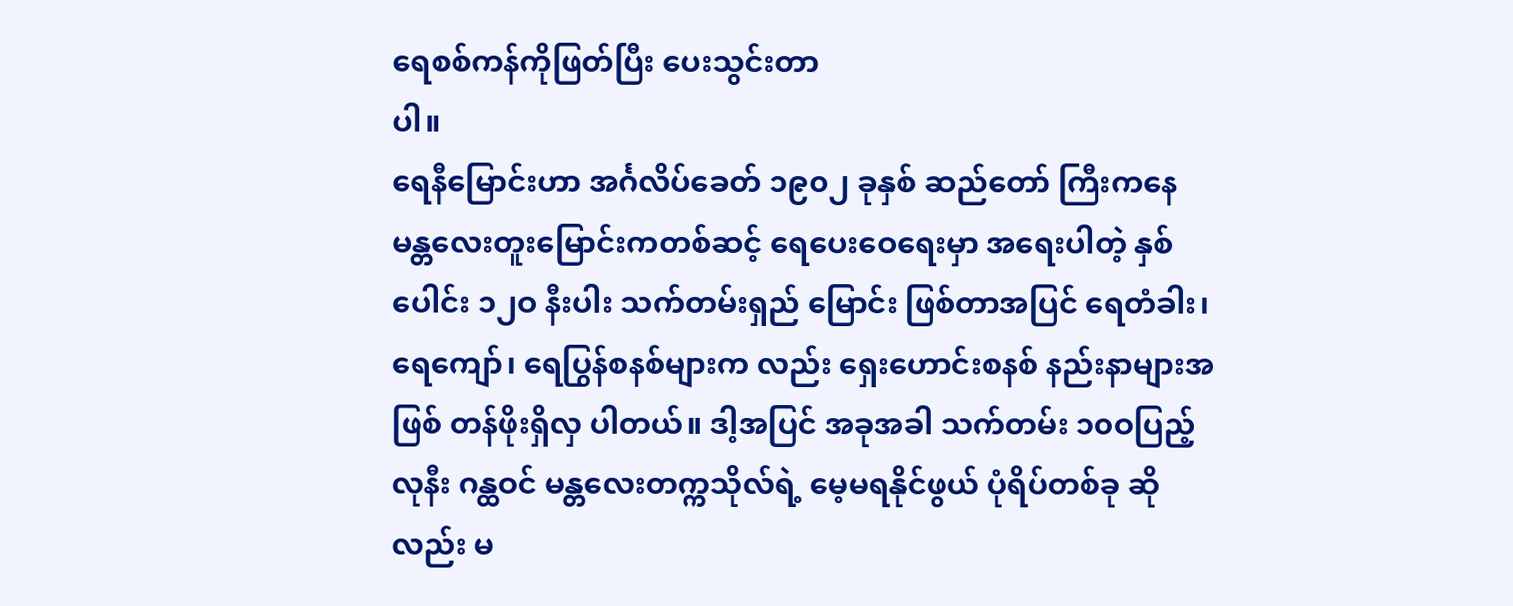ရေစစ်ကန်ကိုဖြတ်ပြီး ပေးသွင်းတာ
ပါ။
ရေနီမြောင်းဟာ အင်္ဂလိပ်ခေတ် ၁၉၀၂ ခုနှစ် ဆည်တော် ကြီးကနေ မန္တလေးတူးမြောင်းကတစ်ဆင့် ရေပေးဝေရေးမှာ အရေးပါတဲ့ နှစ်ပေါင်း ၁၂ဝ နီးပါး သက်တမ်းရှည် မြောင်း ဖြစ်တာအပြင် ရေတံခါး၊ ရေကျော်၊ ရေပြွန်စနစ်များက လည်း ရှေးဟောင်းစနစ် နည်းနာများအဖြစ် တန်ဖိုးရှိလှ ပါတယ်။ ဒါ့အပြင် အခုအခါ သက်တမ်း ၁၀ဝပြည့်လုနီး ဂန္ထဝင် မန္တလေးတက္ကသိုလ်ရဲ့ မေ့မရနိုင်ဖွယ် ပုံရိပ်တစ်ခု ဆိုလည်း မ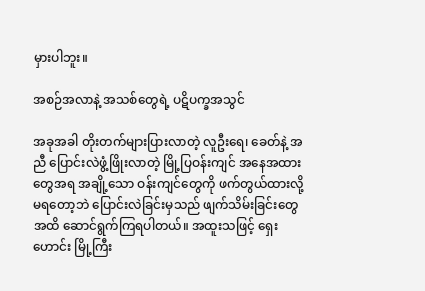မှားပါဘူး။

အစဉ်အလာနဲ့ အသစ်တွေရဲ့ ပဋိပက္ခအသွင်

အခုအခါ တိုးတက်များပြားလာတဲ့ လူဦးရေ၊ ခေတ်နဲ့ အညီ ပြောင်းလဲဖွံ့ဖြိုးလာတဲ့ မြို့ပြဝန်းကျင် အနေအထား တွေအရ အချို့သော ဝန်းကျင်တွေကို ဖက်တွယ်ထားလို့ မရတော့ဘဲ ပြောင်းလဲခြင်းမှသည် ဖျက်သိမ်းခြင်းတွေ အထိ ဆောင်ရွက်ကြရပါတယ်။ အထူးသဖြင့် ရှေးဟောင်း မြို့ကြီး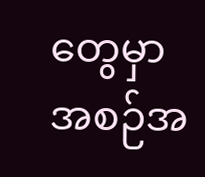တွေမှာ အစဉ်အ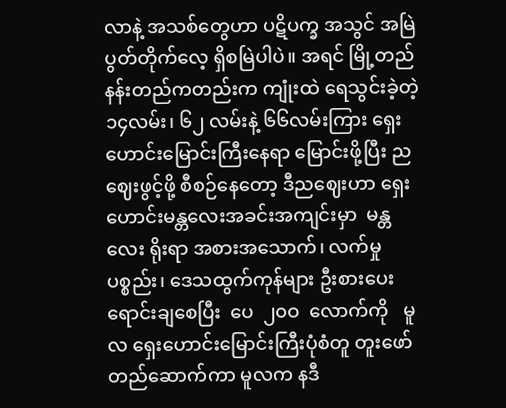လာနဲ့ အသစ်တွေဟာ ပဋိပက္ခ အသွင် အမြဲ ပွတ်တိုက်လေ့ ရှိစမြဲပါပဲ။ အရင် မြို့တည် နန်းတည်ကတည်းက ကျုံးထဲ ရေသွင်းခဲ့တဲ့ ၁၄လမ်း၊ ၆၂ လမ်းနဲ့ ၆၆လမ်းကြား ရှေးဟောင်းမြောင်းကြီးနေရာ မြောင်းဖို့ပြီး ညဈေးဖွင့်ဖို့ စီစဉ်နေတော့ ဒီညဈေးဟာ ရှေးဟောင်းမန္တလေးအခင်းအကျင်းမှာ  မန္တလေး ရိုးရာ အစားအသောက်၊ လက်မှုပစ္စည်း၊ ဒေသထွက်ကုန်များ ဦးစားပေးရောင်းချစေပြီး  ပေ  ၂၀ဝ  လောက်ကို   မူလ ရှေးဟောင်းမြောင်းကြီးပုံစံတူ တူးဖော်တည်ဆောက်ကာ မူလက နဒီ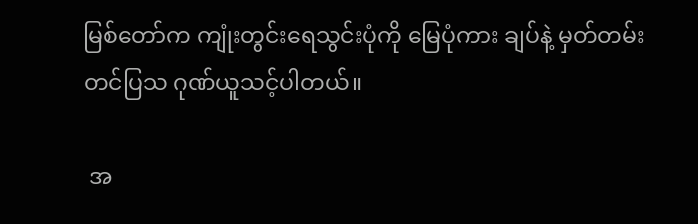မြစ်တော်က ကျုံးတွင်းရေသွင်းပုံကို မြေပုံကား ချပ်နဲ့ မှတ်တမ်းတင်ပြသ ဂုဏ်ယူသင့်ပါတယ်။

 အ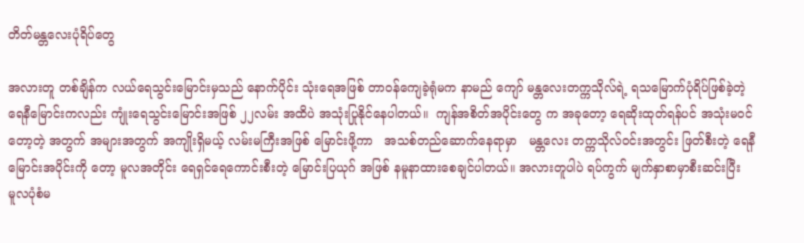တိတ်မန္တလေးပုံရိပ်တွေ

အလားတူ တစ်ချိန်က လယ်ရေသွင်းမြောင်းမှသည် နောက်ပိုင်း သုံးရေအဖြစ် တာဝန်ကျေခဲ့ရုံမက နာမည် ကျော် မန္တလေးတက္ကသိုလ်ရဲ့ ရသမြောက်ပုံရိပ်ဖြစ်ခဲ့တဲ့ ရေနီမြောင်းကလည်း ကျုံးရေသွင်းမြောင်းအဖြစ် ၂၂လမ်း အထိပဲ အသုံးပြုနိုင်နေပါတယ်။  ကျန်အစိတ်အပိုင်းတွေ က အခုတော့ ရေဆိုးထုတ်ရန်ပင် အသုံးမဝင်တော့တဲ့ အတွက် အများအတွက် အကျိုးရှိမယ့် လမ်းမကြီးအဖြစ် မြောင်းဖို့ကာ   အသစ်တည်ဆောက်နေရာမှာ   မန္တလေး တက္ကသိုလ်ဝင်းအတွင်း ဖြတ်စီးတဲ့ ရေနီမြောင်းအပိုင်းကို တော့ မူလအတိုင်း ရေရှင်ရေကောင်းစီးတဲ့ မြောင်းပြယုဂ် အဖြစ် နမူနာထားစေချင်ပါတယ်။ အလားတူပါပဲ ရပ်ကွက် မျက်နှာစာမှာစီးဆင်းပြီး      မူလပုံစံမ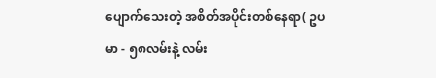ပျောက်သေးတဲ့ အစိတ်အပိုင်းတစ်နေရာ( ဥပမာ - ၅၈လမ်းနဲ့ လမ်း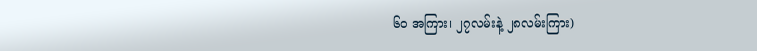၆ဝ အကြား၊ ၂၇လမ်းနဲ့ ၂၈လမ်းကြား)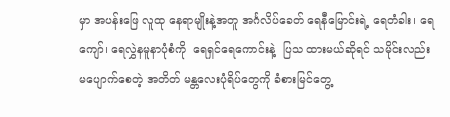မှာ အပန်းဖြေ လူထု နေရာမျိုးနဲ့အတူ အင်္ဂလိပ်ခေတ် ရေနီမြောင်းရဲ့ ရေတံခါး၊ ရေကျော်၊ ရေလွှဲနမူနာပုံစံကို  ရေရှင်ရေကောင်းနဲ့  ပြသ ထားမယ်ဆိုရင် သမိုင်းလည်း မပျောက်စေတဲ့ အတိတ် မန္တလေးပုံရိပ်တွေကို ခံစားမြင်တွေ့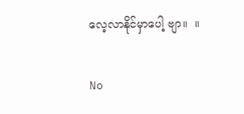လေ့လာနိုင်မှာပေါ့ ဗျာ။  ။

No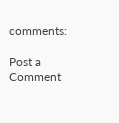comments:

Post a Comment